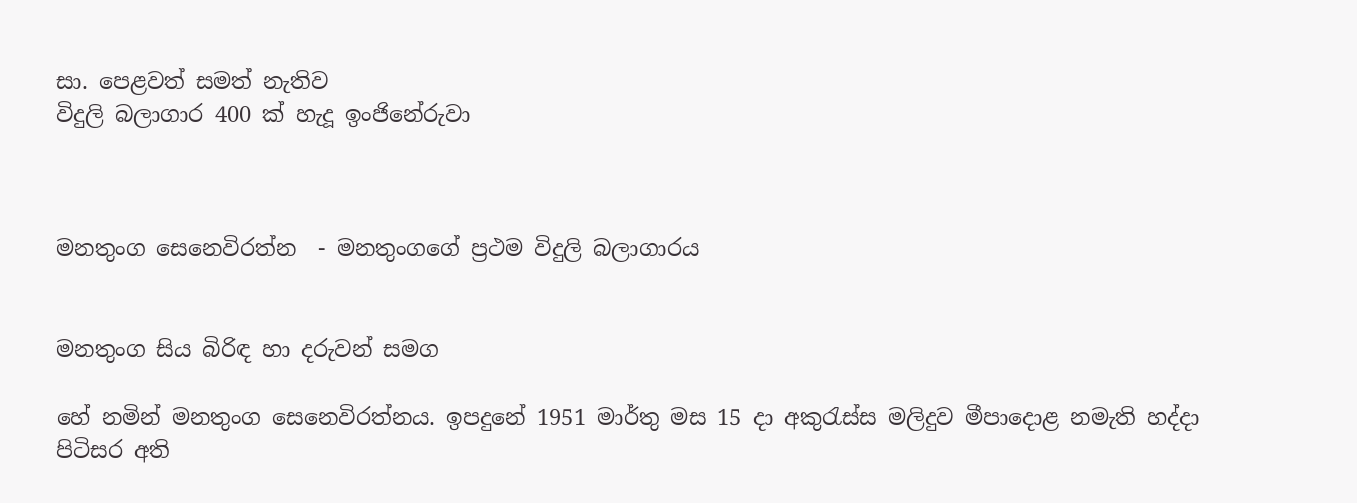සා. පෙළවත් සමත් නැතිව
විදුලි බලාගාර 400 ක්‌ හැදූ ඉංජිනේරුවා



මනතුංග සෙනෙවිරත්න  - මනතුංගගේ ප්‍රථම විදුලි බලාගාරය


මනතුංග සිය බිරිඳ හා දරුවන් සමග

හේ නමින් මනතුංග සෙනෙවිරත්නය. ඉපදුනේ 1951 මාර්තු මස 15 දා අකුරැස්‌ස මලිදුව මීපාදොළ නමැති හද්දා පිටිසර අති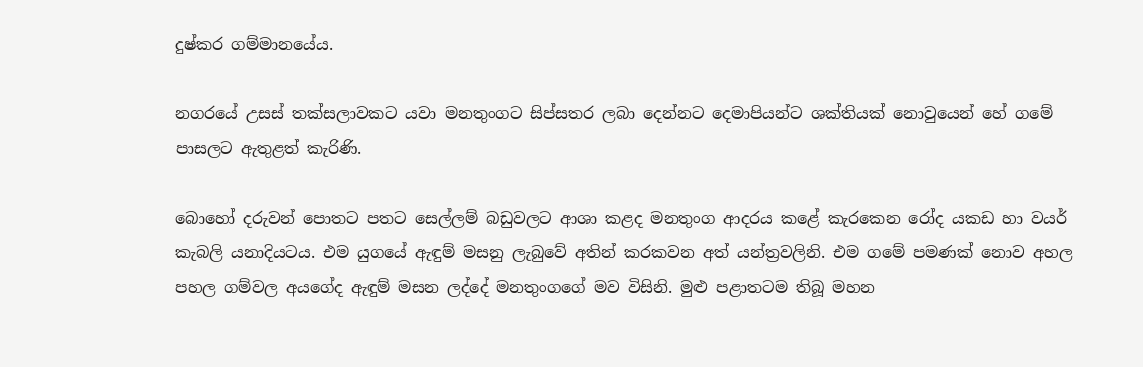දුෂ්කර ගම්මානයේය.

නගරයේ උසස්‌ තක්‌සලාවකට යවා මනතුංගට සිප්සතර ලබා දෙන්නට දෙමාපියන්ට ශක්‌තියක්‌ නොවුයෙන් හේ ගමේ පාසලට ඇතුළත් කැරිණි.

බොහෝ දරුවන් පොතට පතට සෙල්ලම් බඩුවලට ආශා කළද මනතුංග ආදරය කළේ කැරකෙන රෝද යකඩ හා වයර් කැබලි යනාදියටය. එම යුගයේ ඇඳුම් මසනු ලැබුවේ අතින් කරකවන අත් යන්ත්‍රවලිනි. එම ගමේ පමණක්‌ නොව අහල පහල ගම්වල අයගේද ඇඳුම් මසන ලද්දේ මනතුංගගේ මව විසිනි. මුළු පළාතටම තිබූ මහන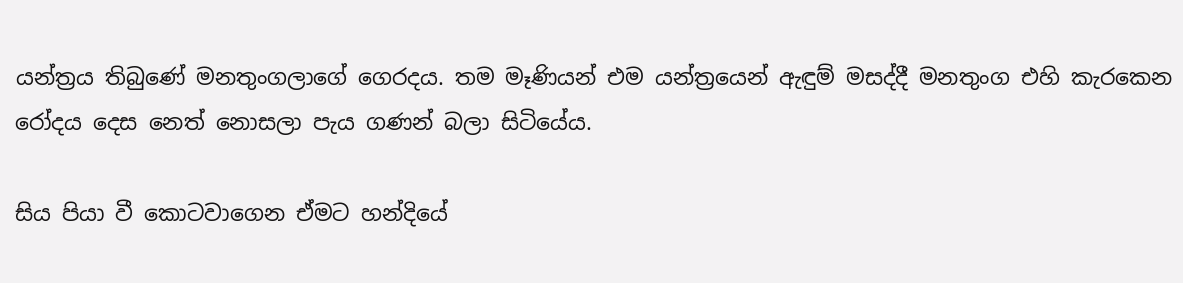යන්ත්‍රය තිබුණේ මනතුංගලාගේ ගෙරදය. තම මෑණියන් එම යන්ත්‍රයෙන් ඇඳුම් මසද්දී මනතුංග එහි කැරකෙන රෝදය දෙස නෙත් නොසලා පැය ගණන් බලා සිටියේය.

සිය පියා වී කොටවාගෙන ඒමට හන්දියේ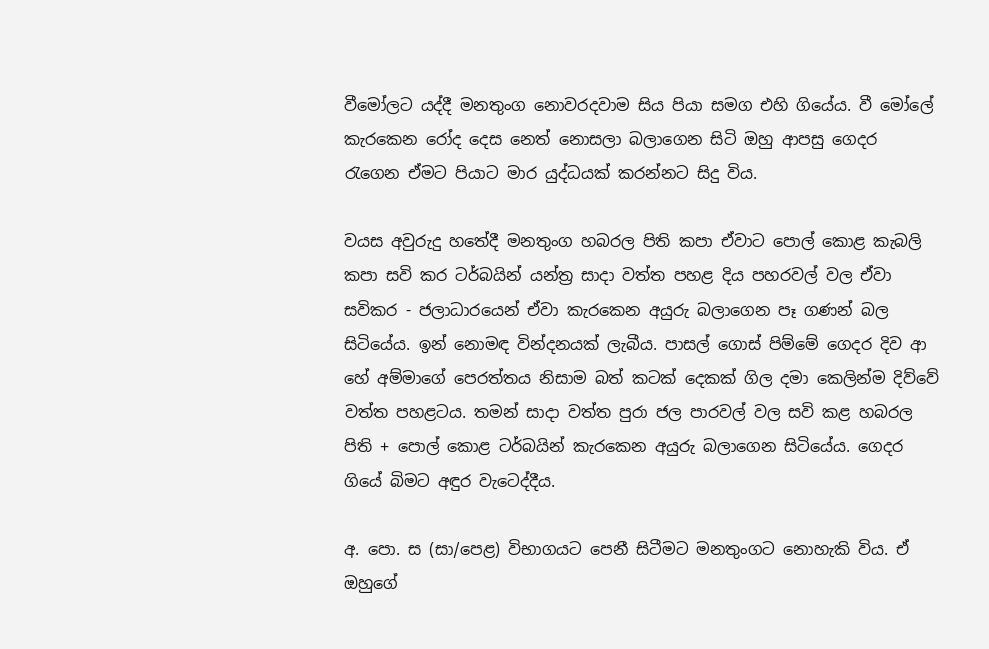වීමෝලට යද්දී මනතුංග නොවරදවාම සිය පියා සමග එහි ගියේය. වී මෝලේ කැරකෙන රෝද දෙස නෙත් නොසලා බලාගෙන සිටි ඔහු ආපසු ගෙදර රැගෙන ඒමට පියාට මාර යුද්ධයක්‌ කරන්නට සිදු විය.

වයස අවුරුදු හතේදී මනතුංග හබරල පිති කපා ඒවාට පොල් කොළ කැබලි කපා සවි කර ටර්බයින් යන්ත්‍ර සාදා වත්ත පහළ දිය පහරවල් වල ඒවා සවිකර - ජලාධාරයෙන් ඒවා කැරකෙන අයුරු බලාගෙන පෑ ගණන් බල සිටියේය. ඉන් නොමඳ වින්දනයක්‌ ලැබීය. පාසල් ගොස්‌ පිම්මේ ගෙදර දිව ආ හේ අම්මාගේ පෙරත්තය නිසාම බත් කටක්‌ දෙකක්‌ ගිල දමා කෙලින්ම දිව්වේ වත්ත පහළටය. තමන් සාදා වත්ත පුරා ජල පාරවල් වල සවි කළ හබරල පිති + පොල් කොළ ටර්බයින් කැරකෙන අයුරු බලාගෙන සිටියේය. ගෙදර ගියේ බිමට අඳුර වැටෙද්දීය.

අ. පො. ස (සා/පෙළ) විභාගයට පෙනී සිටීමට මනතුංගට නොහැකි විය. ඒ ඔහුගේ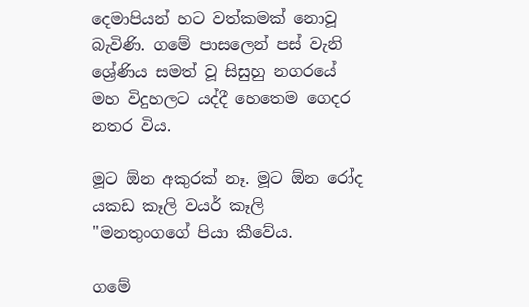දෙමාපියන් හට වත්කමක්‌ නොවූ බැවිණි. ගමේ පාසලෙන් පස්‌ වැනි ශ්‍රේණිය සමත් වූ සිසුහු නගරයේ මහ විදුහලට යද්දී හෙතෙම ගෙදර නතර විය.

මූට ඕන අකුරක්‌ නෑ. මූට ඕන රෝද යකඩ කෑලි වයර් කෑලි "මනතුංගගේ පියා කීවේය.

ගමේ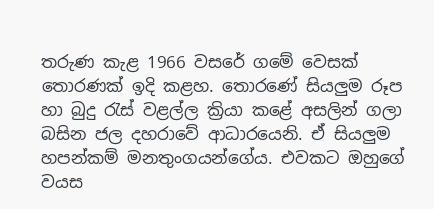තරුණ කැළ 1966 වසරේ ගමේ වෙසක්‌ තොරණක්‌ ඉදි කළහ. තොරණේ සියලුම රූප හා බුදු රැස්‌ වළල්ල ක්‍රියා කළේ අසලින් ගලා බසින ජල දහරාවේ ආධාරයෙනි. ඒ සියලුම හපන්කම් මනතුංගයන්ගේය. එවකට ඔහුගේ වයස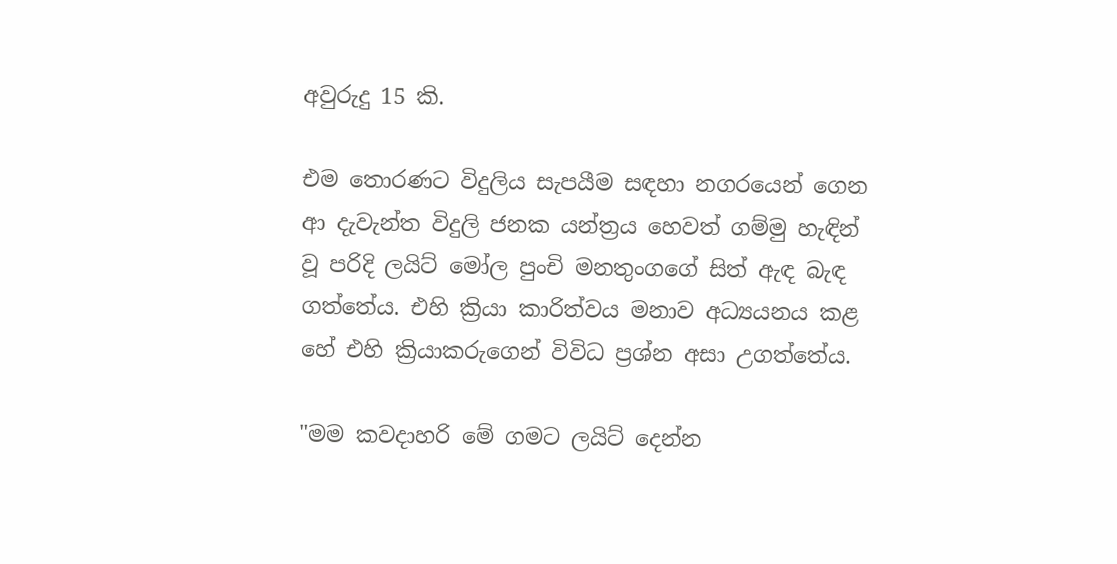අවුරුදු 15 කි.

එම තොරණට විදුලිය සැපයීම සඳහා නගරයෙන් ගෙන ආ දැවැන්ත විදුලි ජනක යන්ත්‍රය හෙවත් ගම්මු හැඳින් වූ පරිදි ලයිට්‌ මෝල පුංචි මනතුංගගේ සිත් ඇඳ බැඳ ගත්තේය. එහි ක්‍රියා කාරිත්වය මනාව අධ්‍යයනය කළ හේ එහි ක්‍රියාකරුගෙන් විවිධ ප්‍රශ්න අසා උගත්තේය.

"මම කවදාහරි මේ ගමට ලයිට්‌ දෙන්න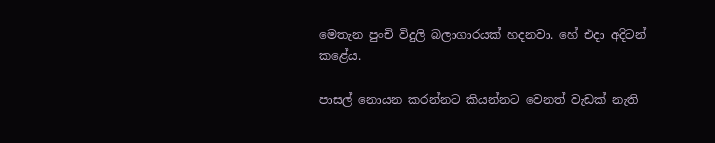මෙතැන පුංචි විදුලි බලාගාරයක්‌ හදනවා. හේ එදා අදිටන් කළේය.

පාසල් නොයන කරන්නට කියන්නට වෙනත් වැඩක්‌ නැති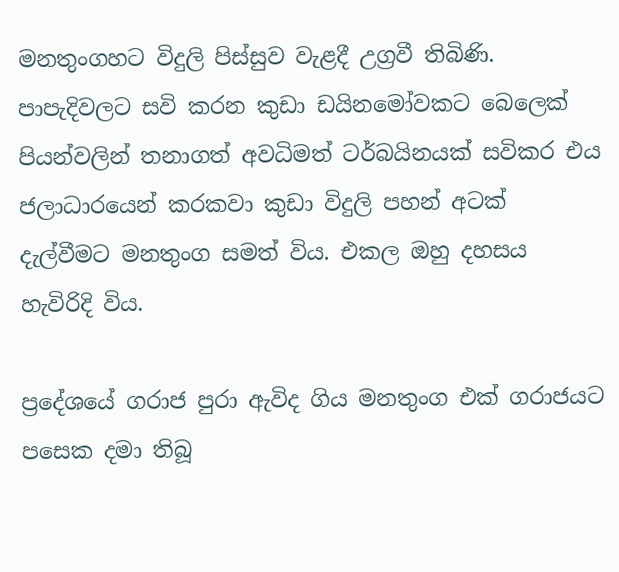මනතුංගහට විදුලි පිස්‌සුව වැළදී උග්‍රවී තිබිණි. පාපැදිවලට සවි කරන කුඩා ඩයිනමෝවකට බෙලෙක්‌ පියන්වලින් තනාගත් අවධිමත් ටර්බයිනයක්‌ සවිකර එය ජලාධාරයෙන් කරකවා කුඩා විදුලි පහන් අටක්‌ දැල්වීමට මනතුංග සමත් විය. එකල ඔහු දහසය හැවිරිදි විය.

ප්‍රදේශයේ ගරාජ පුරා ඇවිද ගිය මනතුංග එක්‌ ගරාජයට පසෙක දමා තිබූ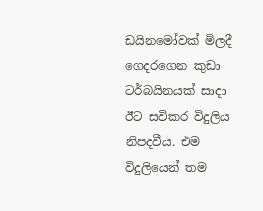ඩයිනමෝවක්‌ මිලදී ගෙදරගෙන කුඩා ටර්බයිනයක්‌ සාදා ඊට සවිකර විදුලිය නිපදවීය. එම විදුලියෙන් තම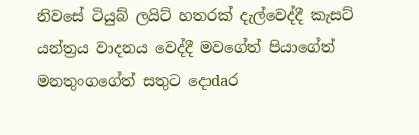නිවසේ ටියුබ් ලයිට්‌ හතරක්‌ දැල්වෙද්දී කැසට්‌ යන්ත්‍රය වාදනය වෙද්දී මවගේත් පියාගේත් මනතුංගගේත් සතුට දොdaර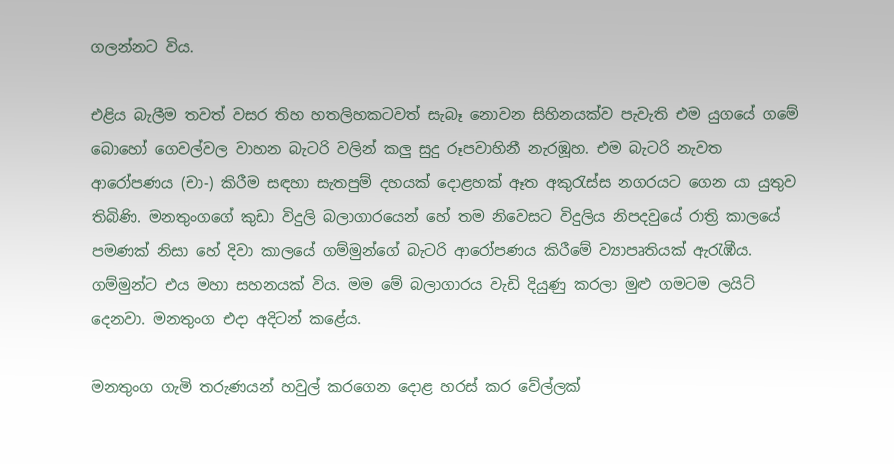ගලන්නට විය.

එළිය බැලීම තවත් වසර තිහ හතලිහකටවත් සැබෑ නොවන සිහිනයක්‌ව පැවැති එම යුගයේ ගමේ බොහෝ ගෙවල්වල වාහන බැටරි වලින් කලු සුදු රූපවාහිනී නැරඹූහ. එම බැටරි නැවත ආරෝපණය (චා-) කිරීම සඳහා සැතපුම් දහයක්‌ දොළහක්‌ ඈත අකුරැස්‌ස නගරයට ගෙන යා යුතුව තිබිණි. මනතුංගගේ කුඩා විදුලි බලාගාරයෙන් හේ තම නිවෙසට විදුලිය නිපදවුයේ රාත්‍රි කාලයේ පමණක්‌ නිසා හේ දිවා කාලයේ ගම්මුන්ගේ බැටරි ආරෝපණය කිරීමේ ව්‍යාපෘතියක්‌ ඇරැඹීය. ගම්මුන්ට එය මහා සහනයක්‌ විය. මම මේ බලාගාරය වැඩි දියුණු කරලා මුළු ගමටම ලයිට්‌ දෙනවා. මනතුංග එදා අදිටන් කළේය.

මනතුංග ගැමි තරුණයන් හවුල් කරගෙන දොළ හරස්‌ කර වේල්ලක්‌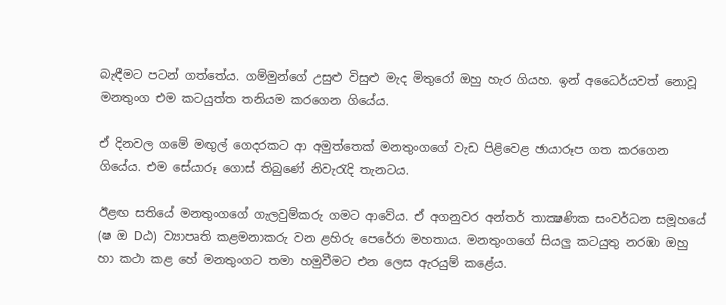බැඳීමට පටන් ගත්තේය. ගම්මුන්ගේ උසුළු විසුළු මැද මිතුරෝ ඔහු හැර ගියහ. ඉන් අධෛර්යවත් නොවූ මනතුංග එම කටයුත්ත තනියම කරගෙන ගියේය.

ඒ දිනවල ගමේ මඟුල් ගෙදරකට ආ අමුත්තෙක්‌ මනතුංගගේ වැඩ පිළිවෙළ ඡායාරූප ගත කරගෙන ගියේය. එම සේයාරූ ගොස්‌ තිබුණේ නිවැරැදි තැනටය.

ඊළඟ සතියේ මනතුංගගේ ගැලවුම්කරු ගමට ආවේය. ඒ අගනුවර අන්තර් තාක්‍ෂණික සංවර්ධන සමූහයේ (ෂ ඔ Dඨ) ව්‍යාපෘති කළමනාකරු වන ළහිරු පෙරේරා මහතාය. මනතුංගගේ සියලු කටයුතු නරඹා ඔහු හා කථා කළ හේ මනතුංගට තමා හමුවීමට එන ලෙස ඇරයුම් කළේය.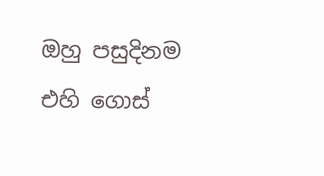ඔහු පසුදිනම එහි ගොස්‌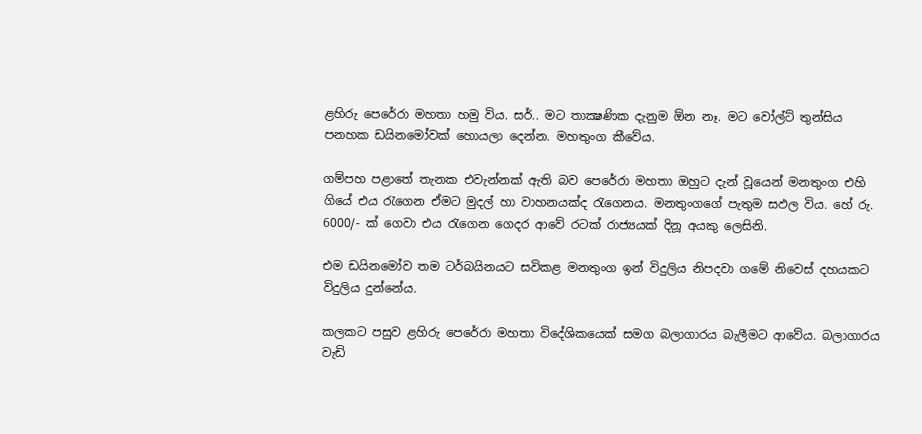ළහිරු පෙරේරා මහතා හමු විය. සර්.. මට තාක්‍ෂණික දැනුම ඕන නෑ. මට වෝල්ට්‌ තුන්සිය පනහක ඩයිනමෝවක්‌ හොයලා දෙන්න. මහතුංග කීවේය.

ගම්පහ පළාතේ තැනක එවැන්නක්‌ ඇති බව පෙරේරා මහතා ඔහුට දැන් වූයෙන් මනතුංග එහි ගියේ එය රැගෙන ඒමට මුදල් හා වාහනයක්‌ද රැගෙනය. මනතුංගගේ පැතුම සඵල විය. හේ රු. 6000/- ක්‌ ගෙවා එය රැගෙන ගෙදර ආවේ රටක්‌ රාජ්‍යයක්‌ දිනූ අයකු ලෙසිනි.

එම ඩයිනමෝව තම ටර්බයිනයට සවිකළ මනතුංග ඉන් විදුලිය නිපදවා ගමේ නිවෙස්‌ දහයකට විදුලිය දුන්නේය.

කලකට පසුව ළහිරු පෙරේරා මහතා විදේශිකයෙක්‌ සමග බලාගාරය බැලීමට ආවේය. බලාගාරය වැඩි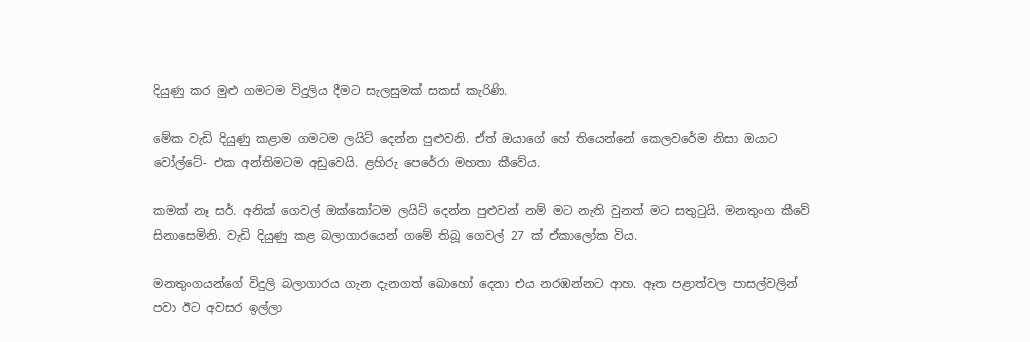දියුණු කර මුළු ගමටම විදුලිය දීමට සැලසුමක්‌ සකස්‌ කැරිණි.

මේක වැඩි දියුණු කළාම ගමටම ලයිට්‌ දෙන්න පුළුවනි. ඒත් ඔයාගේ හේ තියෙන්නේ කෙලවරේම නිසා ඔයාට වෝල්ටේ- එක අන්තිමටම අඩුවෙයි. ළහිරු පෙරේරා මහතා කීවේය.

කමක්‌ නෑ සර්. අනික්‌ ගෙවල් ඔක්‌කෝටම ලයිට්‌ දෙන්න පුළුවන් නම් මට නැති වුනත් මට සතුටුයි. මනතුංග කීවේ සිනාසෙමිනි. වැඩි දියුණු කළ බලාගාරයෙන් ගමේ තිබූ ගෙවල් 27 ක්‌ ඒකාලෝක විය.

මනතුංගයන්ගේ විදුලි බලාගාරය ගැන දැනගත් බොහෝ දෙනා එය නරඹන්නට ආහ. ඈත පළාත්වල පාසල්වලින් පවා ඊට අවසර ඉල්ලා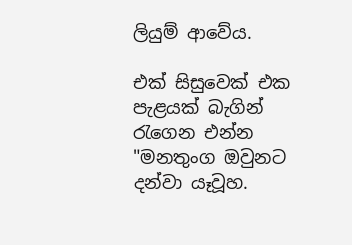ලියුම් ආවේය.

එක්‌ සිසුවෙක්‌ එක පැළයක්‌ බැගින් රැගෙන එන්න "මනතුංග ඔවුනට දන්වා යෑවූහ.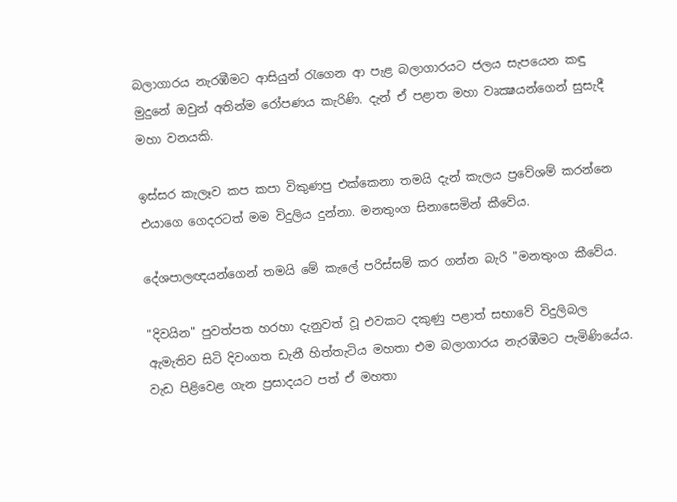බලාගාරය නැරඹීමට ආසියුන් රැගෙන ආ පැළ බලාගාරයට ජලය සැපයෙන කඳු මුදුනේ ඔවුන් අතින්ම රෝපණය කැරිණි. දැන් ඒ පළාත මහා වෘක්‍ෂයන්ගෙන් සුසැදී මහා වනයකි.

ඉස්‌සර කැලෑව කප කපා විකුණපු එක්‌කෙනා තමයි දැන් කැලය ප්‍රවේශම් කරන්නෙ එයාගෙ ගෙදරටත් මම විදුලිය දුන්නා. මනතුංග සිනාසෙමින් කීවේය.

දේශපාලඥයන්ගෙන් තමයි මේ කැලේ පරිස්‌සම් කර ගන්න බැරි "මනතුංග කීවේය.

"දිවයින" පුවත්පත හරහා දැනුවත් වූ එවකට දකුණු පළාත් සභාවේ විදුලිබල ඇමැතිව සිටි දිවංගත ඩැනී හිත්තැටිය මහතා එම බලාගාරය නැරඹීමට පැමිණියේය. වැඩ පිළිවෙළ ගැන ප්‍රසාදයට පත් ඒ මහතා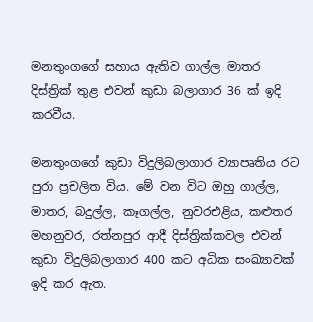මනතුංගගේ සහාය ඇතිව ගාල්ල මාතර දිස්‌ත්‍රික්‌ තුළ එවන් කුඩා බලාගාර 36 ක්‌ ඉදි කරවීය.

මනතුංගගේ කුඩා විදුලිබලාගාර ව්‍යාපෘතිය රට පුරා ප්‍රචලිත විය. මේ වන විට ඔහු ගාල්ල, මාතර, බදුල්ල, කෑගල්ල, නුවරඑළිය, කළුතර මහනුවර, රත්නපුර ආදී දිස්‌ත්‍රික්‌කවල එවන් කුඩා විදුලිබලාගාර 400 කට අධික සංඛ්‍යාවක්‌ ඉදි කර ඇත.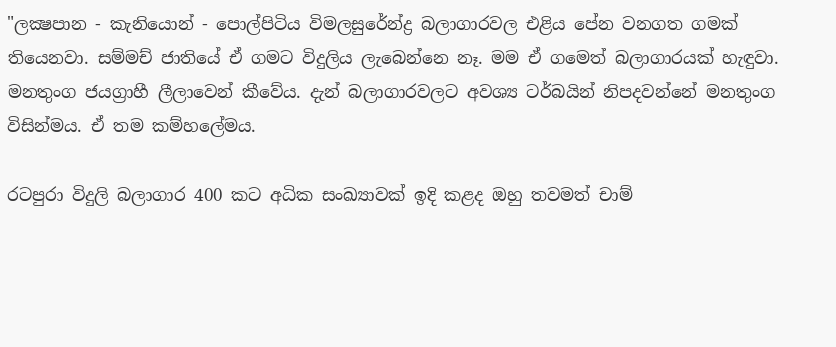"ලක්‍ෂපාන - කැනියොන් - පොල්පිටිය විමලසුරේන්ද්‍ර බලාගාරවල එළිය පේන වනගත ගමක්‌ තියෙනවා. සම්මච් ජාතියේ ඒ ගමට විදුලිය ලැබෙන්නෙ නෑ. මම ඒ ගමෙත් බලාගාරයක්‌ හැඳුවා. මනතුංග ජයග්‍රාහී ලීලාවෙන් කීවේය. දැන් බලාගාරවලට අවශ්‍ය ටර්බයින් නිපදවන්නේ මනතුංග විසින්මය. ඒ තම කම්හලේමය.

රටපුරා විදුලි බලාගාර 400 කට අධික සංඛ්‍යාවක්‌ ඉදි කළද ඔහු තවමත් චාම්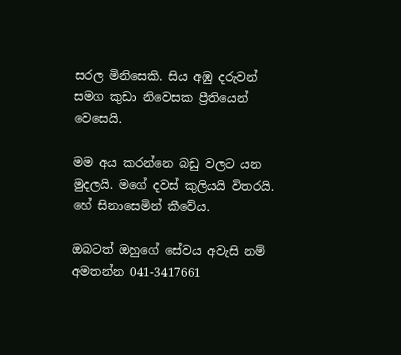සරල මිනිසෙකි. සිය අඹු දරුවන් සමග කුඩා නිවෙසක ප්‍රීතියෙන් වෙසෙයි.

මම අය කරන්නෙ බඩු වලට යන මුදලයි. මගේ දවස්‌ කුලියයි විතරයි. හේ සිනාසෙමින් කීවේය.

ඔබටත් ඔහුගේ සේවය අවැසි නම් අමතන්න 041-3417661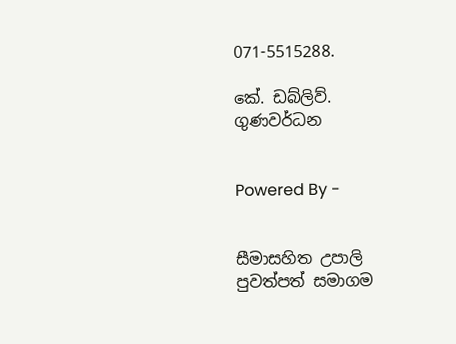071-5515288.

කේ. ඩබ්ලිව්. ගුණවර්ධන


Powered By -


සීමාසහිත උපාලි පුවත්පත් සමාගම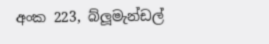අංක 223, බ්ලූමැන්ඩල්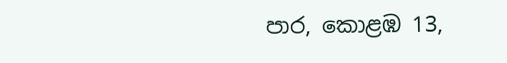පාර, කොළඹ 13,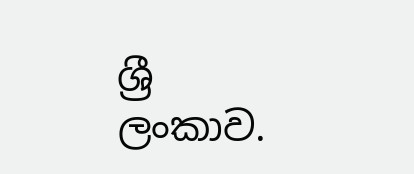ශ්‍රී ලංකාව.